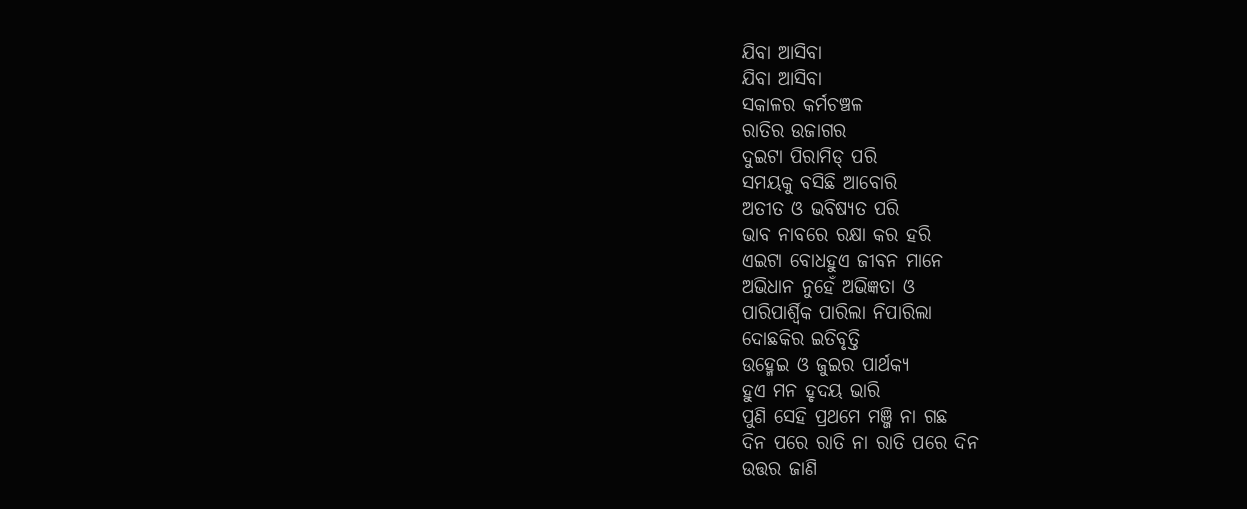ଯିବା ଆସିବା
ଯିବା ଆସିବା
ସକାଳର କର୍ମଚଞ୍ଚଳ
ରାତିର ଉଜାଗର
ଦୁଇଟା ପିରାମିଡ୍ ପରି
ସମୟକୁ ବସିଛି ଆବୋରି
ଅତୀତ ଓ ଭବିଷ୍ୟତ ପରି
ଭାବ ନାବରେ ରକ୍ଷା କର ହରି
ଏଇଟା ବୋଧହୁଏ ଜୀବନ ମାନେ
ଅଭିଧାନ ନୁହେଁ ଅଭିଜ୍ଞତା ଓ
ପାରିପାର୍ଶ୍ବିକ ପାରିଲା ନିପାରିଲା
ଦୋଛକିର ଇତିବୃତ୍ତି
ଉହ୍ମେଇ ଓ ଜୁଇର ପାର୍ଥକ୍ୟ
ହୁଏ ମନ ହୃଦୟ ଭାରି
ପୁଣି ସେହି ପ୍ରଥମେ ମଞ୍ଜି ନା ଗଛ
ଦିନ ପରେ ରାତି ନା ରାତି ପରେ ଦିନ
ଉତ୍ତର ଜାଣି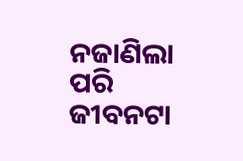ନଜାଣିଲା ପରି
ଜୀବନଟା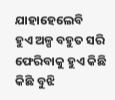ଯାହାହେଲେବି
ହୁଏ ଅଳ୍ପ ବହୁତ ସରି
ଫେରିବାକୁ ହୁଏ କିଛି କିଛି ବୁଝି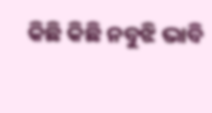କିଛି କିଛି ନବୁଝି ଭାବି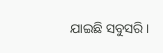ଯାଇଛି ସବୁସରି।